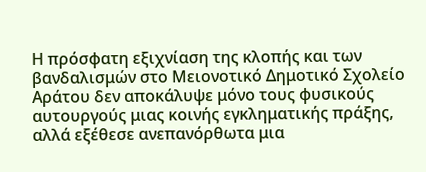Η πρόσφατη εξιχνίαση της κλοπής και των βανδαλισμών στο Μειονοτικό Δημοτικό Σχολείο Αράτου δεν αποκάλυψε μόνο τους φυσικούς αυτουργούς μιας κοινής εγκληματικής πράξης, αλλά εξέθεσε ανεπανόρθωτα μια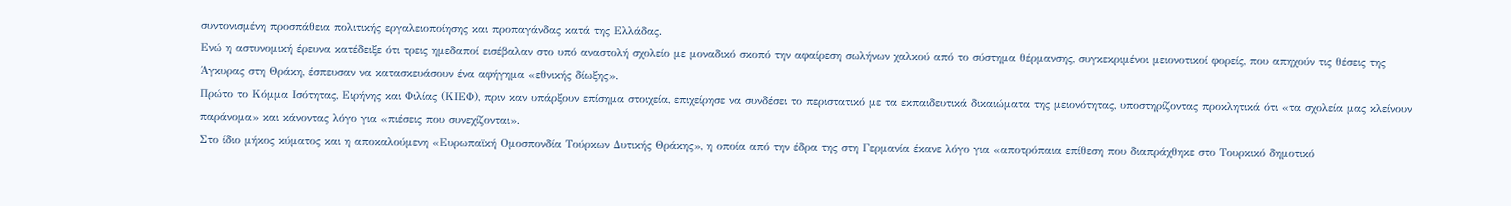συντονισμένη προσπάθεια πολιτικής εργαλειοποίησης και προπαγάνδας κατά της Ελλάδας.
Ενώ η αστυνομική έρευνα κατέδειξε ότι τρεις ημεδαποί εισέβαλαν στο υπό αναστολή σχολείο με μοναδικό σκοπό την αφαίρεση σωλήνων χαλκού από το σύστημα θέρμανσης, συγκεκριμένοι μειονοτικοί φορείς, που απηχούν τις θέσεις της Άγκυρας στη Θράκη, έσπευσαν να κατασκευάσουν ένα αφήγημα «εθνικής δίωξης».
Πρώτο το Κόμμα Ισότητας, Ειρήνης και Φιλίας (ΚΙΕΦ), πριν καν υπάρξουν επίσημα στοιχεία, επιχείρησε να συνδέσει το περιστατικό με τα εκπαιδευτικά δικαιώματα της μειονότητας, υποστηρίζοντας προκλητικά ότι «τα σχολεία μας κλείνουν παράνομα» και κάνοντας λόγο για «πιέσεις που συνεχίζονται».
Στο ίδιο μήκος κύματος και η αποκαλούμενη «Ευρωπαϊκή Ομοσπονδία Τούρκων Δυτικής Θράκης», η οποία από την έδρα της στη Γερμανία έκανε λόγο για «αποτρόπαια επίθεση που διαπράχθηκε στο Τουρκικό δημοτικό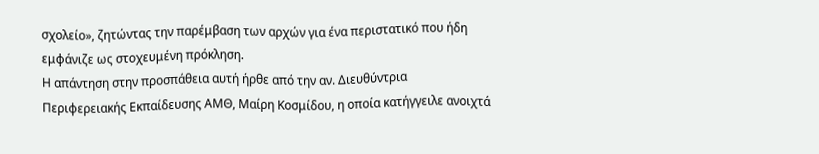σχολείο», ζητώντας την παρέμβαση των αρχών για ένα περιστατικό που ήδη εμφάνιζε ως στοχευμένη πρόκληση.
Η απάντηση στην προσπάθεια αυτή ήρθε από την αν. Διευθύντρια Περιφερειακής Εκπαίδευσης ΑΜΘ, Μαίρη Κοσμίδου, η οποία κατήγγειλε ανοιχτά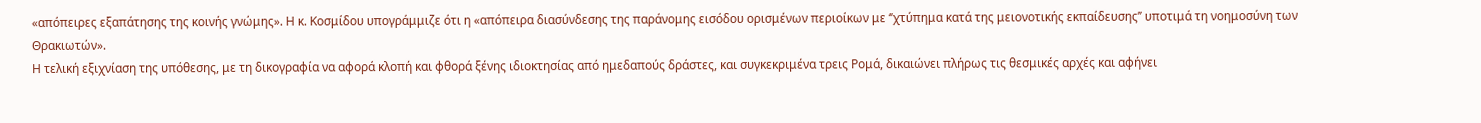«απόπειρες εξαπάτησης της κοινής γνώμης». Η κ. Κοσμίδου υπογράμμιζε ότι η «απόπειρα διασύνδεσης της παράνομης εισόδου ορισμένων περιοίκων με ‘’χτύπημα κατά της μειονοτικής εκπαίδευσης’’ υποτιμά τη νοημοσύνη των Θρακιωτών».
Η τελική εξιχνίαση της υπόθεσης, με τη δικογραφία να αφορά κλοπή και φθορά ξένης ιδιοκτησίας από ημεδαπούς δράστες, και συγκεκριμένα τρεις Ρομά, δικαιώνει πλήρως τις θεσμικές αρχές και αφήνει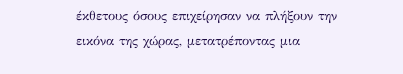έκθετους όσους επιχείρησαν να πλήξουν την εικόνα της χώρας, μετατρέποντας μια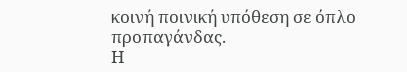κοινή ποινική υπόθεση σε όπλο προπαγάνδας.
Η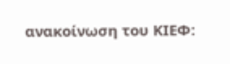ανακοίνωση του ΚΙΕΦ: